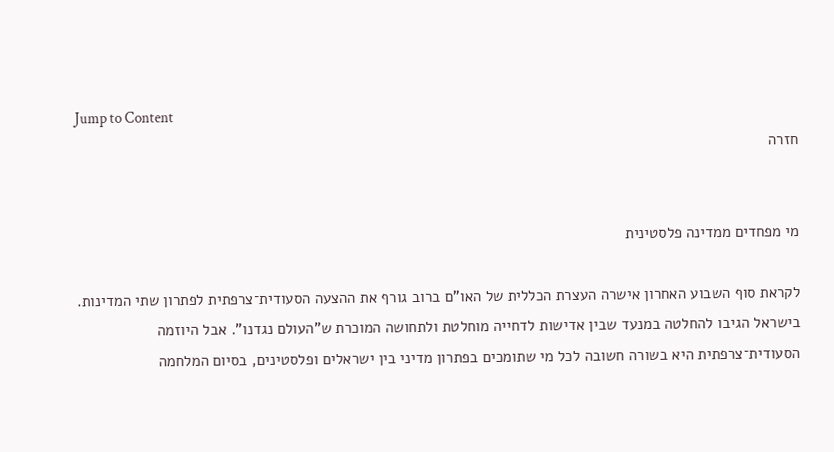Jump to Content
חזרה


מי מפחדים ממדינה פלסטינית

לקראת סוף השבוע האחרון אישרה העצרת הכללית של האו"ם ברוב גורף את ההצעה הסעודית־צרפתית לפתרון שתי המדינות. בישראל הגיבו להחלטה במנעד שבין אדישות לדחייה מוחלטת ולתחושה המוכרת ש"העולם נגדנו". אבל היוזמה הסעודית־צרפתית היא בשורה חשובה לכל מי שתומכים בפתרון מדיני בין ישראלים ופלסטינים, בסיום המלחמה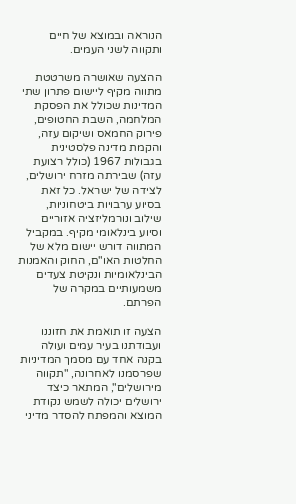הנוראה ובמוצא של חיים ותקווה לשני העמים.

ההצעה שאושרה משרטטת מתווה מקיף ליישום פתרון שתי המדינות שכולל את הפסקת המלחמה, השבת החטופים, פירוק החמאס ושיקום עזה, והקמת מדינה פלסטינית בגבולות 1967 (כולל רצועת עזה) שבירתה מזרח ירושלים, לצידה של ישראל. כל זאת בסיוע ערבויות ביטחוניות, שילוב ונורמליזציה אזוריים וסיוע בינלאומי מקיף. במקביל המתווה דורש יישום מלא של החלטות האו"ם, החוק והאמנות הבינלאומיות ונקיטת צעדים משמעותיים במקרה של הפרתם.

הצעה זו תואמת את חזוננו ועבודתנו בעיר עמים ועולה בקנה אחד עם מסמך המדיניות שפרסמנו לאחרונה, "תקווה מירושלים", המתאר כיצד ירושלים יכולה לשמש נקודת המוצא והמפתח להסדר מדיני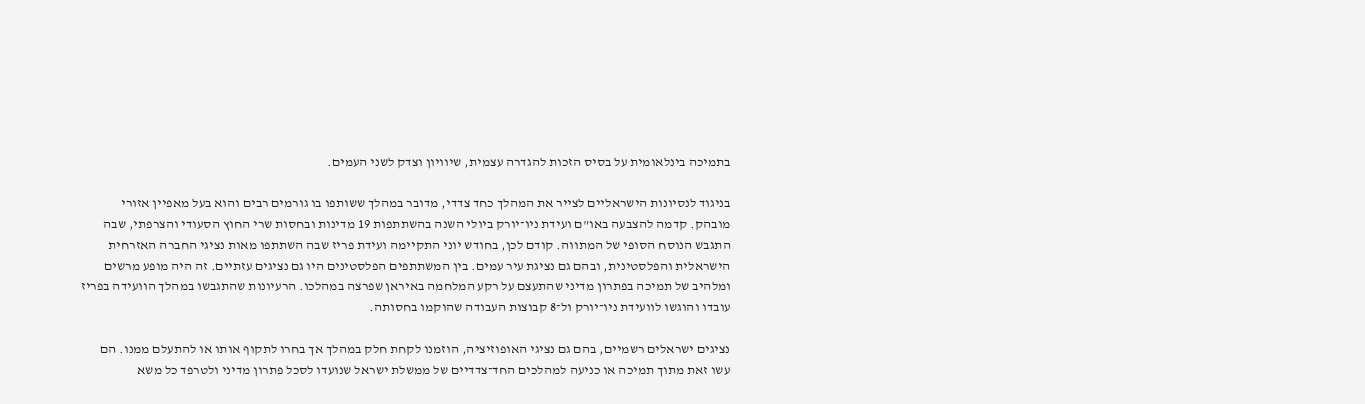בתמיכה בינלאומית על בסיס הזכות להגדרה עצמית, שיוויון וצדק לשני העמים.

בניגוד לנסיונות הישראליים לצייר את המהלך כחד צדדי, מדובר במהלך ששותפו בו גורמים רבים והוא בעל מאפיין אזורי מובהק. קדמה להצבעה באו"ם ועידת ניו־יורק ביולי השנה בהשתתפות 19 מדינות ובחסות שרי החוץ הסעודי והצרפתי, שבה התגבש הנוסח הסופי של המתווה. קודם לכן, בחודש יוני התקיימה ועידת פריז שבה השתתפו מאות נציגי החברה האזרחית הישראלית והפלסטינית, ובהם גם נציגת עיר עמים. בין המשתתפים הפלסטינים היו גם נציגים עזתיים. זה היה מופע מרשים ומלהיב של תמיכה בפתרון מדיני שהתעצם על רקע המלחמה באיראן שפרצה במהלכו. הרעיונות שהתגבשו במהלך הוועידה בפריז עובדו והוגשו לוועידת ניו־יורק ול־8 קבוצות העבודה שהוקמו בחסותה.

נציגים ישראלים רשמיים, בהם גם נציגי האופוזיציה, הוזמנו לקחת חלק במהלך אך בחרו לתקוף אותו או להתעלם ממנו. הם עשו זאת מתוך תמיכה או כניעה למהלכים החד־צדדיים של ממשלת ישראל שנועדו לסכל פתרון מדיני ולטרפד כל משא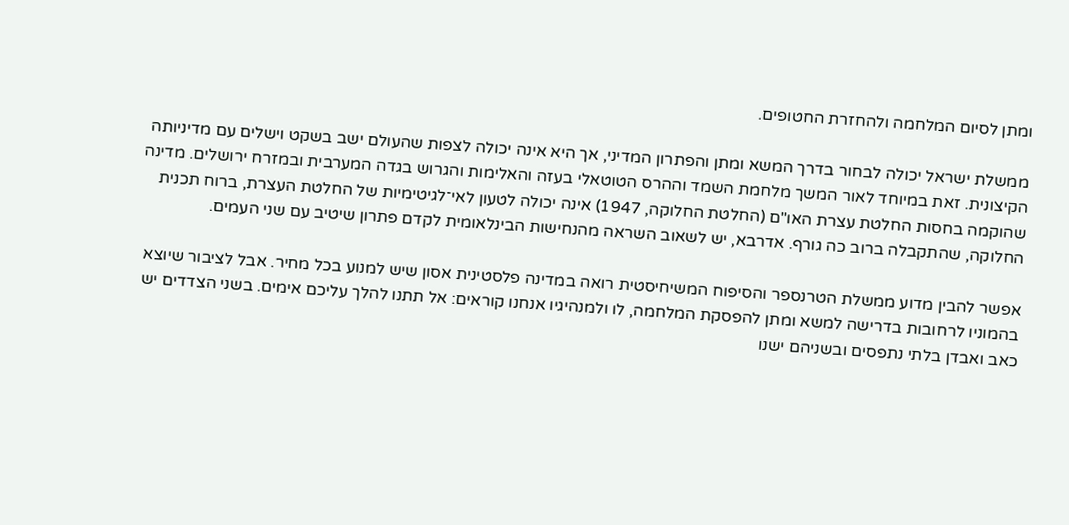ומתן לסיום המלחמה ולהחזרת החטופים.

ממשלת ישראל יכולה לבחור בדרך המשא ומתן והפתרון המדיני, אך היא אינה יכולה לצפות שהעולם ישב בשקט וישלים עם מדיניותה הקיצונית. זאת במיוחד לאור המשך מלחמת השמד וההרס הטוטאלי בעזה והאלימות והגרוש בגדה המערבית ובמזרח ירושלים. מדינה שהוקמה בחסות החלטת עצרת האו"ם (החלטת החלוקה, 1947) אינה יכולה לטעון לאי־לגיטימיות של החלטת העצרת, ברוח תכנית החלוקה, שהתקבלה ברוב כה גורף. אדרבא, יש לשאוב השראה מהנחישות הבינלאומית לקדם פתרון שיטיב עם שני העמים.

אפשר להבין מדוע ממשלת הטרנספר והסיפוח המשיחיסטית רואה במדינה פלסטינית אסון שיש למנוע בכל מחיר. אבל לציבור שיוצא בהמוניו לרחובות בדרישה למשא ומתן להפסקת המלחמה, לו ולמנהיגיו אנחנו קוראים: אל תתנו להלך עליכם אימים. בשני הצדדים יש כאב ואבדן בלתי נתפסים ובשניהם ישנו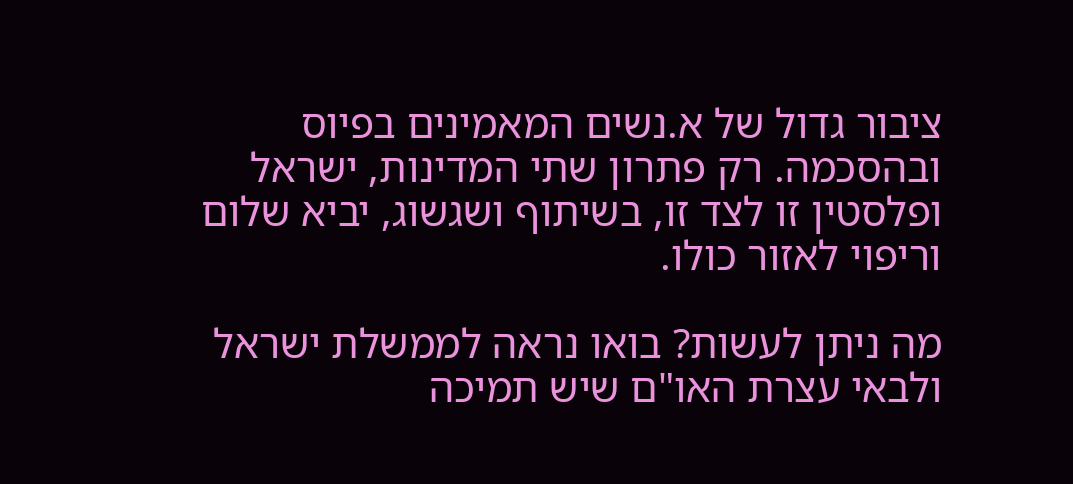ציבור גדול של א.נשים המאמינים בפיוס ובהסכמה. רק פתרון שתי המדינות, ישראל ופלסטין זו לצד זו, בשיתוף ושגשוג, יביא שלום וריפוי לאזור כולו.

מה ניתן לעשות? בואו נראה לממשלת ישראל ולבאי עצרת האו"ם שיש תמיכה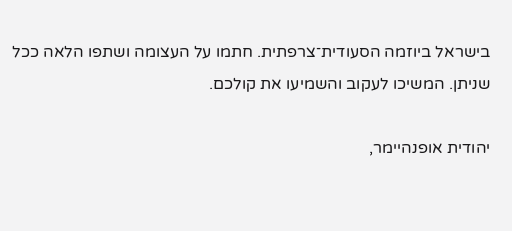בישראל ביוזמה הסעודית־צרפתית. חתמו על העצומה ושתפו הלאה ככל שניתן. המשיכו לעקוב והשמיעו את קולכם.

יהודית אופנהיימר,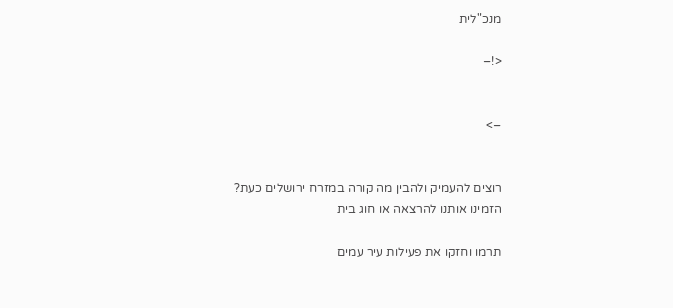מנכ"לית

<!–


–>


רוצים להעמיק ולהבין מה קורה במזרח ירושלים כעת?
הזמינו אותנו להרצאה או חוג בית

תרמו וחזקו את פעילות עיר עמים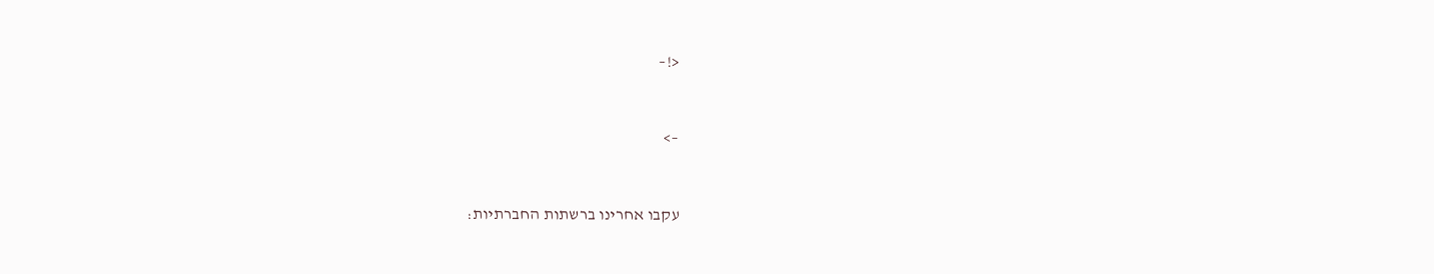<!–


–>


עקבו אחרינו ברשתות החברתיות: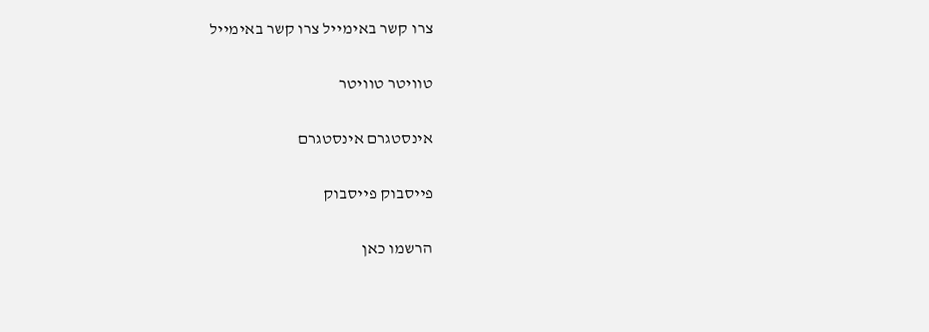צרו קשר באימייל צרו קשר באימייל

טוויטר טוויטר

אינסטגרם אינסטגרם

פייסבוק פייסבוק

הרשמו כאן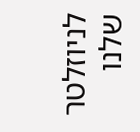לניוזלטר שלנו